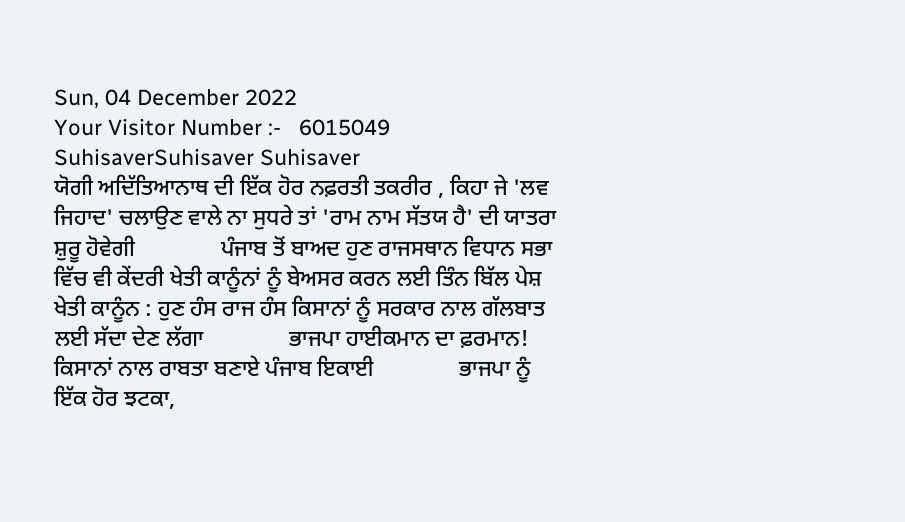Sun, 04 December 2022
Your Visitor Number :-   6015049
SuhisaverSuhisaver Suhisaver
ਯੋਗੀ ਅਦਿੱਤਿਆਨਾਥ ਦੀ ਇੱਕ ਹੋਰ ਨਫ਼ਰਤੀ ਤਕਰੀਰ , ਕਿਹਾ ਜੇ 'ਲਵ ਜਿਹਾਦ' ਚਲਾਉਣ ਵਾਲੇ ਨਾ ਸੁਧਰੇ ਤਾਂ 'ਰਾਮ ਨਾਮ ਸੱਤਯ ਹੈ' ਦੀ ਯਾਤਰਾ ਸ਼ੁਰੂ ਹੋਵੇਗੀ               ਪੰਜਾਬ ਤੋਂ ਬਾਅਦ ਹੁਣ ਰਾਜਸਥਾਨ ਵਿਧਾਨ ਸਭਾ ਵਿੱਚ ਵੀ ਕੇਂਦਰੀ ਖੇਤੀ ਕਾਨੂੰਨਾਂ ਨੂੰ ਬੇਅਸਰ ਕਰਨ ਲਈ ਤਿੰਨ ਬਿੱਲ ਪੇਸ਼               ਖੇਤੀ ਕਾਨੂੰਨ : ਹੁਣ ਹੰਸ ਰਾਜ ਹੰਸ ਕਿਸਾਨਾਂ ਨੂੰ ਸਰਕਾਰ ਨਾਲ ਗੱਲਬਾਤ ਲਈ ਸੱਦਾ ਦੇਣ ਲੱਗਾ               ਭਾਜਪਾ ਹਾਈਕਮਾਨ ਦਾ ਫ਼ਰਮਾਨ! ਕਿਸਾਨਾਂ ਨਾਲ ਰਾਬਤਾ ਬਣਾਏ ਪੰਜਾਬ ਇਕਾਈ               ਭਾਜਪਾ ਨੂੰ ਇੱਕ ਹੋਰ ਝਟਕਾ,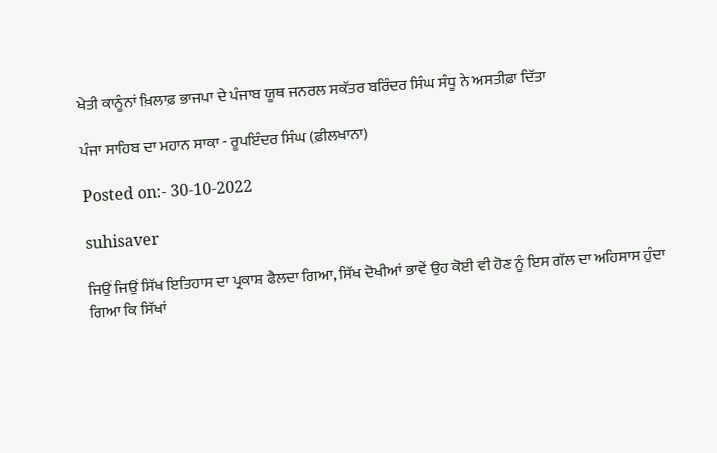ਖੇਤੀ ਕਾਨੂੰਨਾਂ ਖ਼ਿਲਾਫ਼ ਭਾਜਪਾ ਦੇ ਪੰਜਾਬ ਯੂਥ ਜਨਰਲ ਸਕੱਤਰ ਬਰਿੰਦਰ ਸਿੰਘ ਸੰਧੂ ਨੇ ਅਸਤੀਫ਼ਾ ਦਿੱਤਾ

ਪੰਜਾ ਸਾਹਿਬ ਦਾ ਮਹਾਨ ਸਾਕਾ - ਰੂਪਇੰਦਰ ਸਿੰਘ (ਫ਼ੀਲਖਾਨਾ)

Posted on:- 30-10-2022

suhisaver

ਜਿਉਂ ਜਿਉਂ ਸਿੱਖ ਇਤਿਹਾਸ ਦਾ ਪ੍ਰਕਾਸ਼ ਫੈਲਦਾ ਗਿਆ, ਸਿੱਖ ਦੋਖੀਆਂ ਭਾਵੇਂ ਉਹ ਕੋਈ ਵੀ ਹੋਣ ਨੂੰ ਇਸ ਗੱਲ ਦਾ ਅਹਿਸਾਸ ਹੁੰਦਾ ਗਿਆ ਕਿ ਸਿੱਖਾਂ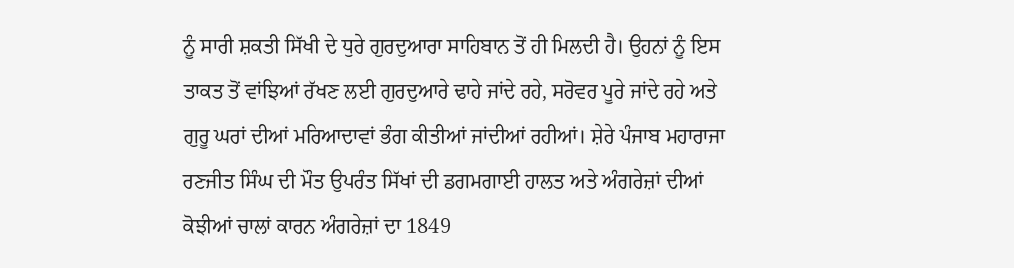ਨੂੰ ਸਾਰੀ ਸ਼ਕਤੀ ਸਿੱਖੀ ਦੇ ਧੁਰੇ ਗੁਰਦੁਆਰਾ ਸਾਹਿਬਾਨ ਤੋਂ ਹੀ ਮਿਲਦੀ ਹੈ। ਉਹਨਾਂ ਨੂੰ ਇਸ ਤਾਕਤ ਤੋਂ ਵਾਂਝਿਆਂ ਰੱਖਣ ਲਈ ਗੁਰਦੁਆਰੇ ਢਾਹੇ ਜਾਂਦੇ ਰਹੇ, ਸਰੋਵਰ ਪੂਰੇ ਜਾਂਦੇ ਰਹੇ ਅਤੇ ਗੁਰੂ ਘਰਾਂ ਦੀਆਂ ਮਰਿਆਦਾਵਾਂ ਭੰਗ ਕੀਤੀਆਂ ਜਾਂਦੀਆਂ ਰਹੀਆਂ। ਸ਼ੇਰੇ ਪੰਜਾਬ ਮਹਾਰਾਜਾ ਰਣਜੀਤ ਸਿੰਘ ਦੀ ਮੌਤ ਉਪਰੰਤ ਸਿੱਖਾਂ ਦੀ ਡਗਮਗਾਈ ਹਾਲਤ ਅਤੇ ਅੰਗਰੇਜ਼ਾਂ ਦੀਆਂ ਕੋਝੀਆਂ ਚਾਲਾਂ ਕਾਰਨ ਅੰਗਰੇਜ਼ਾਂ ਦਾ 1849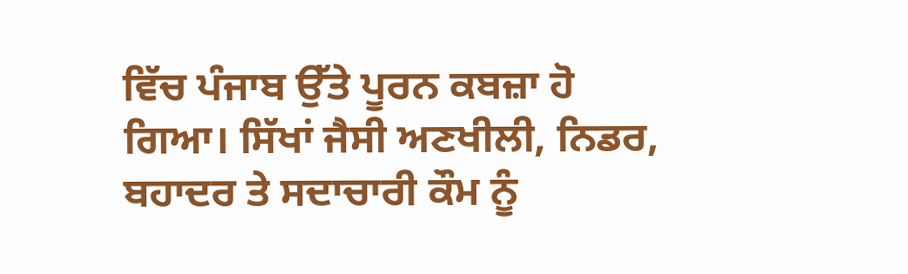ਵਿੱਚ ਪੰਜਾਬ ਉੱਤੇ ਪੂਰਨ ਕਬਜ਼ਾ ਹੋ ਗਿਆ। ਸਿੱਖਾਂ ਜੈਸੀ ਅਣਖੀਲੀ, ਨਿਡਰ, ਬਹਾਦਰ ਤੇ ਸਦਾਚਾਰੀ ਕੌਮ ਨੂੰ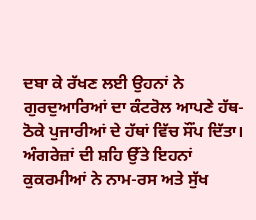ਦਬਾ ਕੇ ਰੱਖਣ ਲਈ ਉਹਨਾਂ ਨੇ ਗੁਰਦੁਆਰਿਆਂ ਦਾ ਕੰਟਰੋਲ ਆਪਣੇ ਹੱਥ-ਠੋਕੇ ਪੁਜਾਰੀਆਂ ਦੇ ਹੱਥਾਂ ਵਿੱਚ ਸੌਂਪ ਦਿੱਤਾ। ਅੰਗਰੇਜ਼ਾਂ ਦੀ ਸ਼ਹਿ ਉੱਤੇ ਇਹਨਾਂ ਕੁਕਰਮੀਆਂ ਨੇ ਨਾਮ-ਰਸ ਅਤੇ ਸੁੱਖ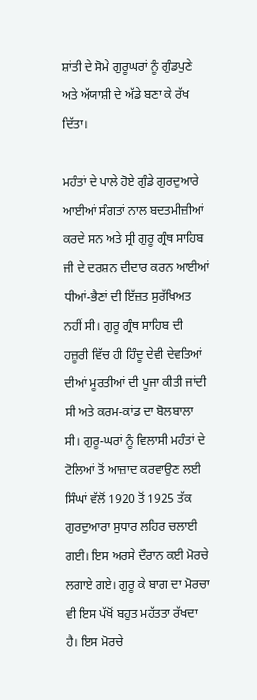ਸ਼ਾਂਤੀ ਦੇ ਸੋਮੇ ਗੁਰੂਘਰਾਂ ਨੂੰ ਗੁੰਡਪੁਣੇ ਅਤੇ ਅੱਯਾਸ਼ੀ ਦੇ ਅੱਡੇ ਬਣਾ ਕੇ ਰੱਖ ਦਿੱਤਾ।

ਮਹੰਤਾਂ ਦੇ ਪਾਲੇ ਹੋਏ ਗੁੰਡੇ ਗੁਰਦੁਆਰੇ ਆਈਆਂ ਸੰਗਤਾਂ ਨਾਲ ਬਦਤਮੀਜ਼ੀਆਂ ਕਰਦੇ ਸਨ ਅਤੇ ਸ੍ਰੀ ਗੁਰੂ ਗ੍ਰੰਥ ਸਾਹਿਬ ਜੀ ਦੇ ਦਰਸ਼ਨ ਦੀਦਾਰ ਕਰਨ ਆਈਆਂ ਧੀਆਂ-ਭੈਣਾਂ ਦੀ ਇੱਜ਼ਤ ਸੁਰੱਖਿਅਤ ਨਹੀਂ ਸੀ। ਗੁਰੂ ਗ੍ਰੰਥ ਸਾਹਿਬ ਦੀ ਹਜ਼ੂਰੀ ਵਿੱਚ ਹੀ ਹਿੰਦੂ ਦੇਵੀ ਦੇਵਤਿਆਂ ਦੀਆਂ ਮੂਰਤੀਆਂ ਦੀ ਪੂਜਾ ਕੀਤੀ ਜਾਂਦੀ ਸੀ ਅਤੇ ਕਰਮ-ਕਾਂਡ ਦਾ ਬੋਲਬਾਲਾ ਸੀ। ਗੁਰੂ-ਘਰਾਂ ਨੂੰ ਵਿਲਾਸੀ ਮਹੰਤਾਂ ਦੇ ਟੋਲਿਆਂ ਤੋਂ ਆਜ਼ਾਦ ਕਰਵਾਉਣ ਲਈ  ਸਿੰਘਾਂ ਵੱਲੋਂ 1920 ਤੋਂ 1925 ਤੱਕ ਗੁਰਦੁਆਰਾ ਸੁਧਾਰ ਲਹਿਰ ਚਲਾਈ ਗਈ। ਇਸ ਅਰਸੇ ਦੌਰਾਨ ਕਈ ਮੋਰਚੇ ਲਗਾਏ ਗਏ। ਗੁਰੂ ਕੇ ਬਾਗ ਦਾ ਮੋਰਚਾ ਵੀ ਇਸ ਪੱਖੋਂ ਬਹੁਤ ਮਹੱਤਤਾ ਰੱਖਦਾ ਹੈ। ਇਸ ਮੋਰਚੇ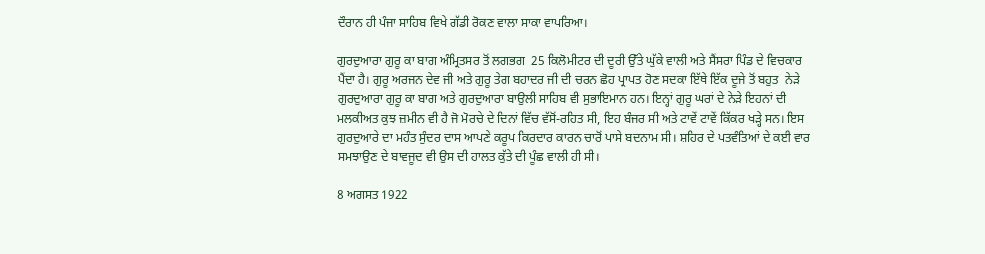ਦੌਰਾਨ ਹੀ ਪੰਜਾ ਸਾਹਿਬ ਵਿਖੇ ਗੱਡੀ ਰੋਕਣ ਵਾਲਾ ਸਾਕਾ ਵਾਪਰਿਆ।

ਗੁਰਦੁਆਰਾ ਗੁਰੂ ਕਾ ਬਾਗ ਅੰਮ੍ਰਿਤਸਰ ਤੋਂ ਲਗਭਗ  25 ਕਿਲੋਮੀਟਰ ਦੀ ਦੂਰੀ ਉੱਤੇ ਘੁੱਕੇ ਵਾਲੀ ਅਤੇ ਸੈਂਸਰਾ ਪਿੰਡ ਦੇ ਵਿਚਕਾਰ ਪੈਂਦਾ ਹੈ। ਗੁਰੂ ਅਰਜਨ ਦੇਵ ਜੀ ਅਤੇ ਗੁਰੂ ਤੇਗ ਬਹਾਦਰ ਜੀ ਦੀ ਚਰਨ ਛੋਹ ਪ੍ਰਾਪਤ ਹੋਣ ਸਦਕਾ ਇੱਥੇ ਇੱਕ ਦੂਜੇ ਤੋਂ ਬਹੁਤ  ਨੇੜੇ ਗੁਰਦੁਆਰਾ ਗੁਰੂ ਕਾ ਬਾਗ ਅਤੇ ਗੁਰਦੁਆਰਾ ਬਾਉਲੀ ਸਾਹਿਬ ਵੀ ਸੁਭਾਇਮਾਨ ਹਨ। ਇਨ੍ਹਾਂ ਗੁਰੂ ਘਰਾਂ ਦੇ ਨੇੜੇ ਇਹਨਾਂ ਦੀ ਮਲਕੀਅਤ ਕੁਝ ਜ਼ਮੀਨ ਵੀ ਹੈ ਜੋ ਮੋਰਚੇ ਦੇ ਦਿਨਾਂ ਵਿੱਚ ਵੱਸੋਂ-ਰਹਿਤ ਸੀ, ਇਹ ਬੰਜਰ ਸੀ ਅਤੇ ਟਾਵੇਂ ਟਾਵੇਂ ਕਿੱਕਰ ਖੜ੍ਹੇ ਸਨ। ਇਸ ਗੁਰਦੁਆਰੇ ਦਾ ਮਹੰਤ ਸੁੰਦਰ ਦਾਸ ਆਪਣੇ ਕਰੂਪ ਕਿਰਦਾਰ ਕਾਰਨ ਚਾਰੋਂ ਪਾਸੇ ਬਦਨਾਮ ਸੀ। ਸ਼ਹਿਰ ਦੇ ਪਤਵੰਤਿਆਂ ਦੇ ਕਈ ਵਾਰ ਸਮਝਾਉਣ ਦੇ ਬਾਵਜੂਦ ਵੀ ਉਸ ਦੀ ਹਾਲਤ ਕੁੱਤੇ ਦੀ ਪੂੰਛ ਵਾਲੀ ਹੀ ਸੀ।

8 ਅਗਸਤ 1922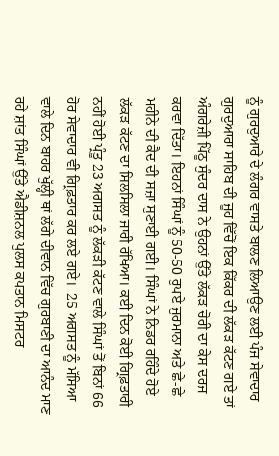ਨੂੰ ਗੁਰਦੁਆਰੇ ਦੇ ਲੰਗਰ ਵਾਸਤੇ ਬਾਲਣ ਲਿਆਉਣ ਲਈ ਪੰਜ ਸੇਵਾਦਾਰ ਗੁਰਦੁਆਰਾ ਸਾਹਿਬ ਦੀ ਜੂਹ ਵਿੱਚੋਂ ਇਕ ਕਿੱਕਰ ਦੀ ਲੱਕੜ ਕੱਟਣ ਗਏ ਤਾਂ ਅੰਗਰੇਜ਼ੀ ਪਿੱਠੂ ਸੁੰਦਰ ਦਾਸ ਨੇ ਉਹਨਾਂ ਉੱਤੇ ਲੱਕੜ ਚੋਰੀ ਦਾ ਕੇਸ ਦਰਜ ਕਰਵਾ ਦਿੱਤਾ। ਇਹਨਾਂ ਸਿੰਘਾਂ ਨੂੰ 50-50 ਰੁਪਏ ਜੁਰਮਾਨਾ ਅਤੇ ਛੇ-ਛੇ ਮਹੀਨੇ ਦੀ ਕੈਦ ਦੀ ਸਜ਼ਾ ਸੁਣਾਈ ਗਈ। ਸਿੰਘਾਂ ਨੇ ਨਿਡਰ ਰਹਿੰਦੇ ਹੋਏ ਲੱਕੜ ਕੱਟਣ ਦਾ ਸਿਲਸਿਲਾ ਜਾਰੀ ਰੱਖਿਆ। ਕਈ ਦਿਨ ਕੋਈ ਗ੍ਰਿਫ਼ਤਾਰੀ ਨਹੀਂ ਹੋਈ ਪ੍ਰੰਤੂ 23 ਅਗਸਤ ਨੂੰ ਲੱਕੜੀ ਕੱਟਣ ਵਾਲੇ ਸਿੰਘਾਂ ਤੋਂ ਬਿਨਾਂ 66 ਹੋਰ ਸੇਵਾਦਾਰ ਵੀ ਗ੍ਰਿਫ਼ਤਾਰ ਕਰ ਲਏ ਗਏ।  25 ਅਗਸਤ ਨੂੰ ਮੱਸਿਆ ਵਾਲੇ ਦਿਨ ਬਾਹਰ ਖੁੱਲ੍ਹੀ ਥਾਂ ਲੱਗੇ ਦੀਵਾਨ ਵਿੱਚ ਗੁਰਬਾਣੀ ਦਾ ਆਨੰਦ ਮਾਣ ਰਹੇ ਸ਼ਾਂਤ ਸਿੰਘਾਂ ਉੱਤੇ ਐਡੀਸ਼ਨਲ ਪੁਲਸ ਕਪਤਾਨ ਮਿਸਟਰ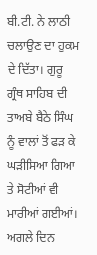ਬੀ.ਟੀ. ਨੇ ਲਾਠੀ ਚਲਾਉਣ ਦਾ ਹੁਕਮ ਦੇ ਦਿੱਤਾ। ਗੁਰੂ ਗ੍ਰੰਥ ਸਾਹਿਬ ਦੀ ਤਾਅਬੇ ਬੈਠੇ ਸਿੰਘ ਨੂੰ ਵਾਲਾਂ ਤੋਂ ਫੜ ਕੇ ਘੜੀਸਿਆ ਗਿਆ ਤੇ ਸੋਟੀਆਂ ਵੀ ਮਾਰੀਆਂ ਗਈਆਂ। ਅਗਲੇ ਦਿਨ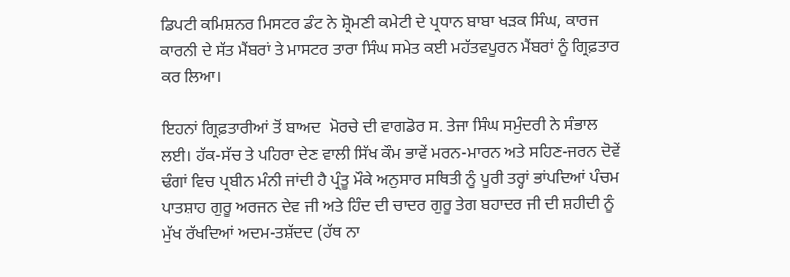ਡਿਪਟੀ ਕਮਿਸ਼ਨਰ ਮਿਸਟਰ ਡੰਟ ਨੇ ਸ਼੍ਰੋਮਣੀ ਕਮੇਟੀ ਦੇ ਪ੍ਰਧਾਨ ਬਾਬਾ ਖੜਕ ਸਿੰਘ, ਕਾਰਜ ਕਾਰਨੀ ਦੇ ਸੱਤ ਮੈਂਬਰਾਂ ਤੇ ਮਾਸਟਰ ਤਾਰਾ ਸਿੰਘ ਸਮੇਤ ਕਈ ਮਹੱਤਵਪੂਰਨ ਮੈਂਬਰਾਂ ਨੂੰ ਗ੍ਰਿਫ਼ਤਾਰ ਕਰ ਲਿਆ।

ਇਹਨਾਂ ਗ੍ਰਿਫ਼ਤਾਰੀਆਂ ਤੋਂ ਬਾਅਦ  ਮੋਰਚੇ ਦੀ ਵਾਗਡੋਰ ਸ. ਤੇਜਾ ਸਿੰਘ ਸਮੁੰਦਰੀ ਨੇ ਸੰਭਾਲ ਲਈ। ਹੱਕ-ਸੱਚ ਤੇ ਪਹਿਰਾ ਦੇਣ ਵਾਲੀ ਸਿੱਖ ਕੌਮ ਭਾਵੇਂ ਮਰਨ-ਮਾਰਨ ਅਤੇ ਸਹਿਣ-ਜਰਨ ਦੋਵੇਂ ਢੰਗਾਂ ਵਿਚ ਪ੍ਰਬੀਨ ਮੰਨੀ ਜਾਂਦੀ ਹੈ ਪ੍ਰੰਤੂ ਮੌਕੇ ਅਨੁਸਾਰ ਸਥਿਤੀ ਨੂੰ ਪੂਰੀ ਤਰ੍ਹਾਂ ਭਾਂਪਦਿਆਂ ਪੰਚਮ ਪਾਤਸ਼ਾਹ ਗੁਰੂ ਅਰਜਨ ਦੇਵ ਜੀ ਅਤੇ ਹਿੰਦ ਦੀ ਚਾਦਰ ਗੁਰੂ ਤੇਗ ਬਹਾਦਰ ਜੀ ਦੀ ਸ਼ਹੀਦੀ ਨੂੰ ਮੁੱਖ ਰੱਖਦਿਆਂ ਅਦਮ-ਤਸ਼ੱਦਦ (ਹੱਥ ਨਾ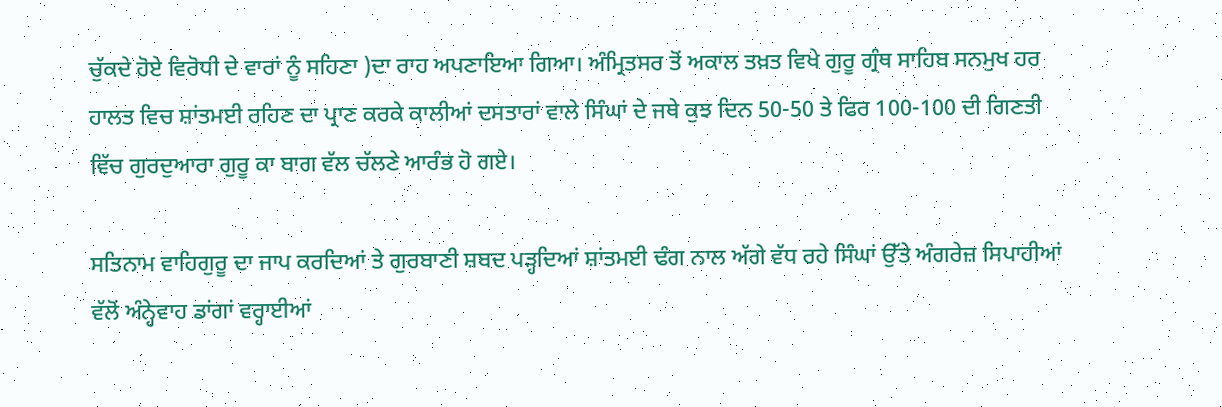ਚੁੱਕਦੇ ਹੋਏ ਵਿਰੋਧੀ ਦੇ ਵਾਰਾਂ ਨੂੰ ਸਹਿਣਾ )ਦਾ ਰਾਹ ਅਪਣਾਇਆ ਗਿਆ। ਅੰਮ੍ਰਿਤਸਰ ਤੋਂ ਅਕਾਲ ਤਖ਼ਤ ਵਿਖੇ ਗੁਰੂ ਗ੍ਰੰਥ ਸਾਹਿਬ ਸਨਮੁਖ ਹਰ ਹਾਲਤ ਵਿਚ ਸ਼ਾਂਤਮਈ ਰਹਿਣ ਦਾ ਪ੍ਰਾਣ ਕਰਕੇ ਕਾਲੀਆਂ ਦਸਤਾਰਾਂ ਵਾਲੇ ਸਿੰਘਾਂ ਦੇ ਜਥੇ ਕੁਝ ਦਿਨ 50-50 ਤੇ ਫਿਰ 100-100 ਦੀ ਗਿਣਤੀ ਵਿੱਚ ਗੁਰਦੁਆਰਾ ਗੁਰੂ ਕਾ ਬਾਗ ਵੱਲ ਚੱਲਣੇ ਆਰੰਭ ਹੋ ਗਏ।

ਸਤਿਨਾਮ ਵਾਹਿਗੁਰੂ ਦਾ ਜਾਪ ਕਰਦਿਆਂ ਤੇ ਗੁਰਬਾਣੀ ਸ਼ਬਦ ਪੜ੍ਹਦਿਆਂ ਸ਼ਾਂਤਮਈ ਢੰਗ ਨਾਲ ਅੱਗੇ ਵੱਧ ਰਹੇ ਸਿੰਘਾਂ ਉੱਤੇ ਅੰਗਰੇਜ਼ ਸਿਪਾਹੀਆਂ ਵੱਲੋਂ ਅੰਨ੍ਹੇਵਾਹ ਡਾਂਗਾਂ ਵਰ੍ਹਾਈਆਂ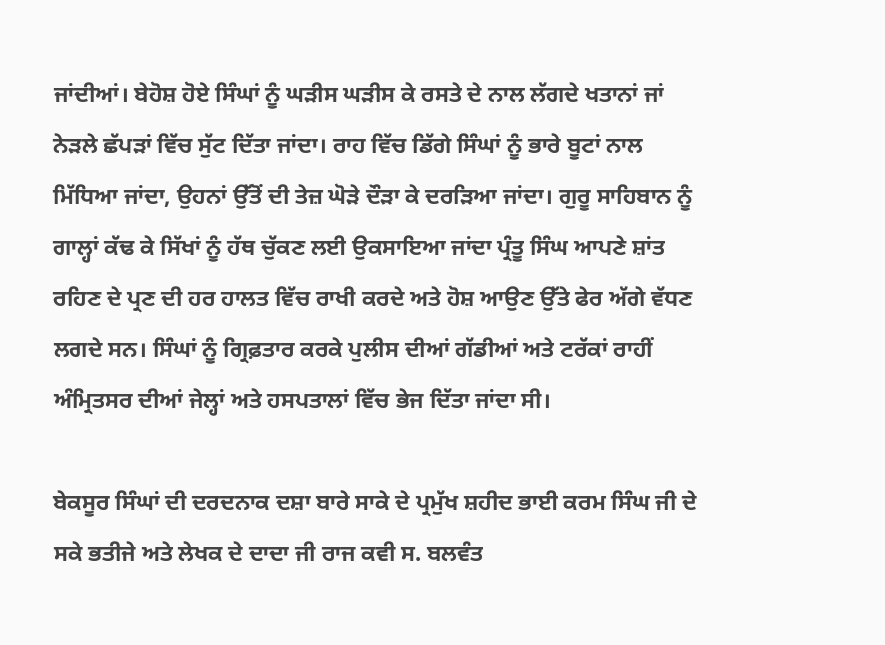ਜਾਂਦੀਆਂ। ਬੇਹੋਸ਼ ਹੋਏ ਸਿੰਘਾਂ ਨੂੰ ਘੜੀਸ ਘੜੀਸ ਕੇ ਰਸਤੇ ਦੇ ਨਾਲ ਲੱਗਦੇ ਖਤਾਨਾਂ ਜਾਂ ਨੇੜਲੇ ਛੱਪੜਾਂ ਵਿੱਚ ਸੁੱਟ ਦਿੱਤਾ ਜਾਂਦਾ। ਰਾਹ ਵਿੱਚ ਡਿੱਗੇ ਸਿੰਘਾਂ ਨੂੰ ਭਾਰੇ ਬੂਟਾਂ ਨਾਲ ਮਿੱਧਿਆ ਜਾਂਦਾ, ਉਹਨਾਂ ਉੱਤੋਂ ਦੀ ਤੇਜ਼ ਘੋੜੇ ਦੌੜਾ ਕੇ ਦਰੜਿਆ ਜਾਂਦਾ। ਗੁਰੂ ਸਾਹਿਬਾਨ ਨੂੰ ਗਾਲ੍ਹਾਂ ਕੱਢ ਕੇ ਸਿੱਖਾਂ ਨੂੰ ਹੱਥ ਚੁੱਕਣ ਲਈ ਉਕਸਾਇਆ ਜਾਂਦਾ ਪ੍ਰੰਤੂ ਸਿੰਘ ਆਪਣੇ ਸ਼ਾਂਤ ਰਹਿਣ ਦੇ ਪ੍ਰਣ ਦੀ ਹਰ ਹਾਲਤ ਵਿੱਚ ਰਾਖੀ ਕਰਦੇ ਅਤੇ ਹੋਸ਼ ਆਉਣ ਉੱਤੇ ਫੇਰ ਅੱਗੇ ਵੱਧਣ ਲਗਦੇ ਸਨ। ਸਿੰਘਾਂ ਨੂੰ ਗ੍ਰਿਫ਼ਤਾਰ ਕਰਕੇ ਪੁਲੀਸ ਦੀਆਂ ਗੱਡੀਆਂ ਅਤੇ ਟਰੱਕਾਂ ਰਾਹੀਂ ਅੰਮ੍ਰਿਤਸਰ ਦੀਆਂ ਜੇਲ੍ਹਾਂ ਅਤੇ ਹਸਪਤਾਲਾਂ ਵਿੱਚ ਭੇਜ ਦਿੱਤਾ ਜਾਂਦਾ ਸੀ।

ਬੇਕਸੂਰ ਸਿੰਘਾਂ ਦੀ ਦਰਦਨਾਕ ਦਸ਼ਾ ਬਾਰੇ ਸਾਕੇ ਦੇ ਪ੍ਰਮੁੱਖ ਸ਼ਹੀਦ ਭਾਈ ਕਰਮ ਸਿੰਘ ਜੀ ਦੇ ਸਕੇ ਭਤੀਜੇ ਅਤੇ ਲੇਖਕ ਦੇ ਦਾਦਾ ਜੀ ਰਾਜ ਕਵੀ ਸ. ਬਲਵੰਤ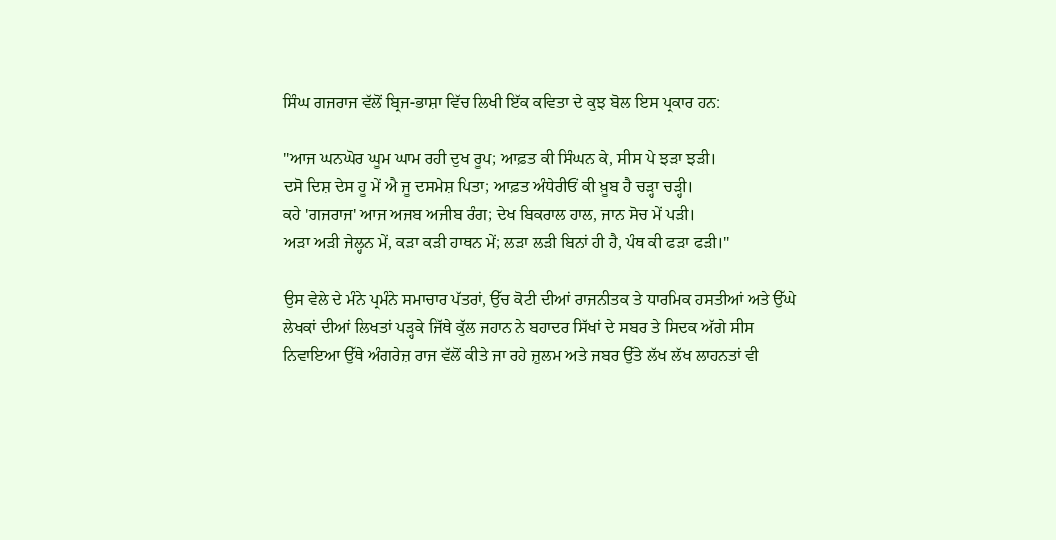ਸਿੰਘ ਗਜਰਾਜ ਵੱਲੋਂ ਬ੍ਰਿਜ-ਭਾਸ਼ਾ ਵਿੱਚ ਲਿਖੀ ਇੱਕ ਕਵਿਤਾ ਦੇ ਕੁਝ ਬੋਲ ਇਸ ਪ੍ਰਕਾਰ ਹਨ:

"ਆਜ ਘਨਘੋਰ ਘੂਮ ਘਾਮ ਰਹੀ ਦੁਖ ਰੂਪ; ਆਫ਼ਤ ਕੀ ਸਿੰਘਨ ਕੇ, ਸੀਸ ਪੇ ਝੜਾ ਝੜੀ।
ਦਸੋ ਦਿਸ਼ ਦੇਸ ਹੂ ਮੇਂ ਐ ਜੂ ਦਸਮੇਸ਼ ਪਿਤਾ; ਆਫ਼ਤ ਅੰਧੇਰੀਓਂ ਕੀ ਖ਼ੂਬ ਹੈ ਚੜ੍ਹਾ ਚੜ੍ਹੀ।
ਕਹੇ 'ਗਜਰਾਜ' ਆਜ ਅਜਬ ਅਜੀਬ ਰੰਗ; ਦੇਖ ਬਿਕਰਾਲ ਹਾਲ, ਜਾਨ ਸੋਚ ਮੇਂ ਪੜੀ।
ਅੜਾ ਅੜੀ ਜੇਲ੍ਹਨ ਮੇਂ, ਕੜਾ ਕੜੀ ਹਾਥਨ ਮੇਂ; ਲੜਾ ਲੜੀ ਬਿਨਾਂ ਹੀ ਹੈ, ਪੰਥ ਕੀ ਫੜਾ ਫੜੀ।"

ਉਸ ਵੇਲੇ ਦੇ ਮੰਨੇ ਪ੍ਰਮੰਨੇ ਸਮਾਚਾਰ ਪੱਤਰਾਂ, ਉੱਚ ਕੋਟੀ ਦੀਆਂ ਰਾਜਨੀਤਕ ਤੇ ਧਾਰਮਿਕ ਹਸਤੀਆਂ ਅਤੇ ਉੱਘੇ ਲੇਖਕਾਂ ਦੀਆਂ ਲਿਖਤਾਂ ਪੜ੍ਹਕੇ ਜਿੱਥੇ ਕੁੱਲ ਜਹਾਨ ਨੇ ਬਹਾਦਰ ਸਿੱਖਾਂ ਦੇ ਸਬਰ ਤੇ ਸਿਦਕ ਅੱਗੇ ਸੀਸ ਨਿਵਾਇਆ ਉੱਥੇ ਅੰਗਰੇਜ਼ ਰਾਜ ਵੱਲੋਂ ਕੀਤੇ ਜਾ ਰਹੇ ਜ਼ੁਲਮ ਅਤੇ ਜਬਰ ਉੱਤੇ ਲੱਖ ਲੱਖ ਲਾਹਨਤਾਂ ਵੀ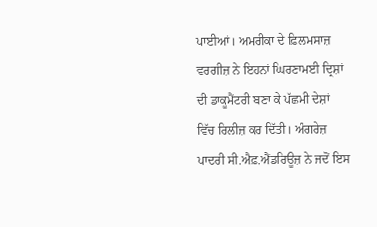ਪਾਈਆਂ। ਅਮਰੀਕਾ ਦੇ ਫ਼ਿਲਮਸਾਜ਼ ਵਰਗੀਜ਼ ਨੇ ਇਹਨਾਂ ਘਿਰਣਾਮਈ ਦ੍ਰਿਸ਼ਾਂ ਦੀ ਡਾਕੂਮੈਂਟਰੀ ਬਣਾ ਕੇ ਪੱਛਮੀ ਦੇਸ਼ਾਂ ਵਿੱਚ ਰਿਲੀਜ਼ ਕਰ ਦਿੱਤੀ। ਅੰਗਰੇਜ਼ ਪਾਦਰੀ ਸੀ.ਐਫ਼.ਐਂਡਰਿਊਜ਼ ਨੇ ਜਦੋਂ ਇਸ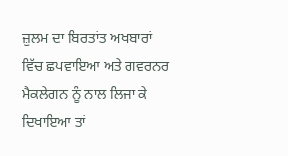ਜ਼ੁਲਮ ਦਾ ਬਿਰਤਾਂਤ ਅਖਬਾਰਾਂ ਵਿੱਚ ਛਪਵਾਇਆ ਅਤੇ ਗਵਰਨਰ ਮੈਕਲੇਗਨ ਨੂੰ ਨਾਲ ਲਿਜਾ ਕੇ ਦਿਖਾਇਆ ਤਾਂ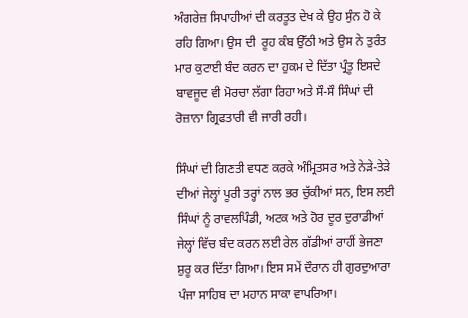ਅੰਗਰੇਜ਼ ਸਿਪਾਹੀਆਂ ਦੀ ਕਰਤੂਤ ਦੇਖ ਕੇ ਉਹ ਸੁੰਨ ਹੋ ਕੇ ਰਹਿ ਗਿਆ। ਉਸ ਦੀ  ਰੂਹ ਕੰਬ ਉੱਠੀ ਅਤੇ ਉਸ ਨੇ ਤੁਰੰਤ ਮਾਰ ਕੁਟਾਈ ਬੰਦ ਕਰਨ ਦਾ ਹੁਕਮ ਦੇ ਦਿੱਤਾ ਪ੍ਰੰਤੂ ਇਸਦੇ ਬਾਵਜੂਦ ਵੀ ਮੋਰਚਾ ਲੱਗਾ ਰਿਹਾ ਅਤੇ ਸੌ-ਸੌ ਸਿੰਘਾਂ ਦੀ ਰੋਜ਼ਾਨਾ ਗ੍ਰਿਫਤਾਰੀ ਵੀ ਜਾਰੀ ਰਹੀ।

ਸਿੰਘਾਂ ਦੀ ਗਿਣਤੀ ਵਧਣ ਕਰਕੇ ਅੰਮ੍ਰਿਤਸਰ ਅਤੇ ਨੇੜੇ-ਤੇੜੇ ਦੀਆਂ ਜੇਲ੍ਹਾਂ ਪੂਰੀ ਤਰ੍ਹਾਂ ਨਾਲ ਭਰ ਚੁੱਕੀਆਂ ਸਨ, ਇਸ ਲਈ ਸਿੰਘਾਂ ਨੂੰ ਰਾਵਲਪਿੰਡੀ, ਅਟਕ ਅਤੇ ਹੋਰ ਦੂਰ ਦੁਰਾਡੀਆਂ ਜੇਲ੍ਹਾਂ ਵਿੱਚ ਬੰਦ ਕਰਨ ਲਈ ਰੇਲ ਗੱਡੀਆਂ ਰਾਹੀਂ ਭੇਜਣਾ ਸ਼ੁਰੂ ਕਰ ਦਿੱਤਾ ਗਿਆ। ਇਸ ਸਮੇਂ ਦੌਰਾਨ ਹੀ ਗੁਰਦੁਆਰਾ ਪੰਜਾ ਸਾਹਿਬ ਦਾ ਮਹਾਨ ਸਾਕਾ ਵਾਪਰਿਆ।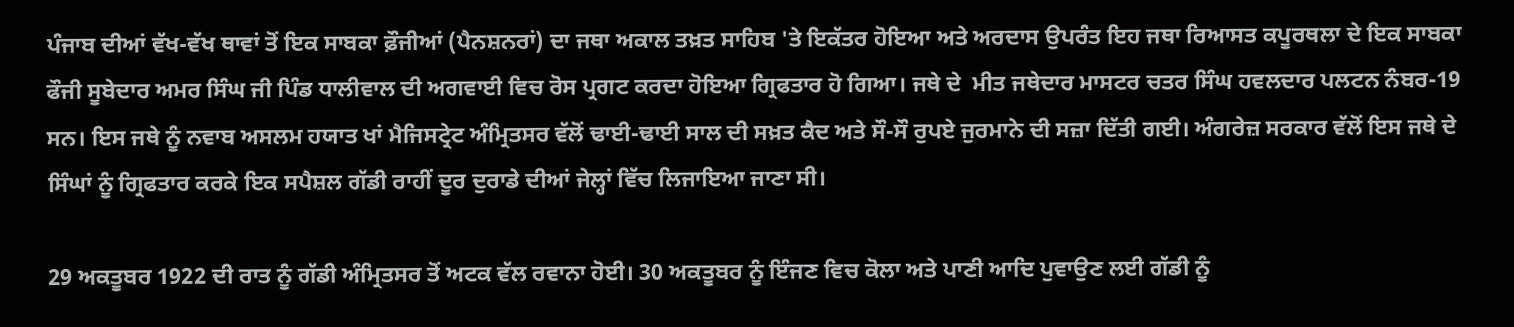ਪੰਜਾਬ ਦੀਆਂ ਵੱਖ-ਵੱਖ ਥਾਵਾਂ ਤੋਂ ਇਕ ਸਾਬਕਾ ਫ਼ੌਜੀਆਂ (ਪੈਨਸ਼ਨਰਾਂ) ਦਾ ਜਥਾ ਅਕਾਲ ਤਖ਼ਤ ਸਾਹਿਬ 'ਤੇ ਇਕੱਤਰ ਹੋਇਆ ਅਤੇ ਅਰਦਾਸ ਉਪਰੰਤ ਇਹ ਜਥਾ ਰਿਆਸਤ ਕਪੂਰਥਲਾ ਦੇ ਇਕ ਸਾਬਕਾ ਫੌਜੀ ਸੂਬੇਦਾਰ ਅਮਰ ਸਿੰਘ ਜੀ ਪਿੰਡ ਧਾਲੀਵਾਲ ਦੀ ਅਗਵਾਈ ਵਿਚ ਰੋਸ ਪ੍ਰਗਟ ਕਰਦਾ ਹੋਇਆ ਗ੍ਰਿਫਤਾਰ ਹੋ ਗਿਆ। ਜਥੇ ਦੇ  ਮੀਤ ਜਥੇਦਾਰ ਮਾਸਟਰ ਚਤਰ ਸਿੰਘ ਹਵਲਦਾਰ ਪਲਟਨ ਨੰਬਰ-19 ਸਨ। ਇਸ ਜਥੇ ਨੂੰ ਨਵਾਬ ਅਸਲਮ ਹਯਾਤ ਖਾਂ ਮੈਜਿਸਟ੍ਰੇਟ ਅੰਮ੍ਰਿਤਸਰ ਵੱਲੋਂ ਢਾਈ-ਢਾਈ ਸਾਲ ਦੀ ਸਖ਼ਤ ਕੈਦ ਅਤੇ ਸੌ-ਸੌ ਰੁਪਏ ਜੁਰਮਾਨੇ ਦੀ ਸਜ਼ਾ ਦਿੱਤੀ ਗਈ। ਅੰਗਰੇਜ਼ ਸਰਕਾਰ ਵੱਲੋਂ ਇਸ ਜਥੇ ਦੇ ਸਿੰਘਾਂ ਨੂੰ ਗ੍ਰਿਫਤਾਰ ਕਰਕੇ ਇਕ ਸਪੈਸ਼ਲ ਗੱਡੀ ਰਾਹੀਂ ਦੂਰ ਦੁਰਾਡੇ ਦੀਆਂ ਜੇਲ੍ਹਾਂ ਵਿੱਚ ਲਿਜਾਇਆ ਜਾਣਾ ਸੀ।

29 ਅਕਤੂਬਰ 1922 ਦੀ ਰਾਤ ਨੂੰ ਗੱਡੀ ਅੰਮ੍ਰਿਤਸਰ ਤੋਂ ਅਟਕ ਵੱਲ ਰਵਾਨਾ ਹੋਈ। 30 ਅਕਤੂਬਰ ਨੂੰ ਇੰਜਣ ਵਿਚ ਕੋਲਾ ਅਤੇ ਪਾਣੀ ਆਦਿ ਪੁਵਾਉਣ ਲਈ ਗੱਡੀ ਨੂੰ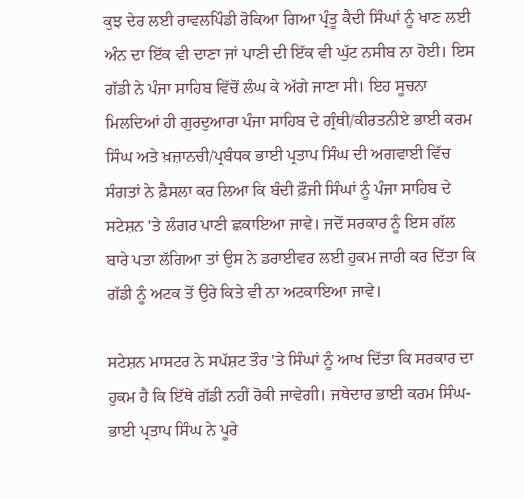ਕੁਝ ਦੇਰ ਲਈ ਰਾਵਲਪਿੰਡੀ ਰੋਕਿਆ ਗਿਆ ਪ੍ਰੰਤੂ ਕੈਦੀ ਸਿੰਘਾਂ ਨੂੰ ਖਾਣ ਲਈ ਅੰਨ ਦਾ ਇੱਕ ਵੀ ਦਾਣਾ ਜਾਂ ਪਾਣੀ ਦੀ ਇੱਕ ਵੀ ਘੁੱਟ ਨਸੀਬ ਨਾ ਹੋਈ। ਇਸ ਗੱਡੀ ਨੇ ਪੰਜਾ ਸਾਹਿਬ ਵਿੱਚੋਂ ਲੰਘ ਕੇ ਅੱਗੇ ਜਾਣਾ ਸੀ। ਇਹ ਸੂਚਨਾ ਮਿਲਦਿਆਂ ਹੀ ਗੁਰਦੁਆਰਾ ਪੰਜਾ ਸਾਹਿਬ ਦੇ ਗ੍ਰੰਥੀ/ਕੀਰਤਨੀਏ ਭਾਈ ਕਰਮ ਸਿੰਘ ਅਤੇ ਖ਼ਜ਼ਾਨਚੀ/ਪ੍ਰਬੰਧਕ ਭਾਈ ਪ੍ਰਤਾਪ ਸਿੰਘ ਦੀ ਅਗਵਾਈ ਵਿੱਚ ਸੰਗਤਾਂ ਨੇ ਫ਼ੈਸਲਾ ਕਰ ਲਿਆ ਕਿ ਬੰਦੀ ਫ਼ੌਜੀ ਸਿੰਘਾਂ ਨੂੰ ਪੰਜਾ ਸਾਹਿਬ ਦੇ ਸਟੇਸ਼ਨ 'ਤੇ ਲੰਗਰ ਪਾਣੀ ਛਕਾਇਆ ਜਾਵੇ। ਜਦੋਂ ਸਰਕਾਰ ਨੂੰ ਇਸ ਗੱਲ ਬਾਰੇ ਪਤਾ ਲੱਗਿਆ ਤਾਂ ਉਸ ਨੇ ਡਰਾਈਵਰ ਲਈ ਹੁਕਮ ਜਾਰੀ ਕਰ ਦਿੱਤਾ ਕਿ ਗੱਡੀ ਨੂੰ ਅਟਕ ਤੋਂ ਉਰੇ ਕਿਤੇ ਵੀ ਨਾ ਅਟਕਾਇਆ ਜਾਵੇ।

ਸਟੇਸ਼ਨ ਮਾਸਟਰ ਨੇ ਸਪੱਸ਼ਟ ਤੌਰ 'ਤੇ ਸਿੰਘਾਂ ਨੂੰ ਆਖ ਦਿੱਤਾ ਕਿ ਸਰਕਾਰ ਦਾ ਹੁਕਮ ਹੈ ਕਿ ਇੱਥੇ ਗੱਡੀ ਨਹੀਂ ਰੋਕੀ ਜਾਵੇਗੀ। ਜਥੇਦਾਰ ਭਾਈ ਕਰਮ ਸਿੰਘ-ਭਾਈ ਪ੍ਰਤਾਪ ਸਿੰਘ ਨੇ ਪੂਰੇ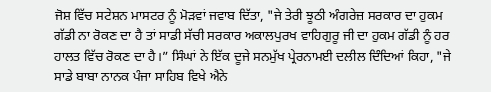ਜੋਸ਼ ਵਿੱਚ ਸਟੇਸ਼ਨ ਮਾਸਟਰ ਨੂੰ ਮੋੜਵਾਂ ਜਵਾਬ ਦਿੱਤਾ, "ਜੇ ਤੇਰੀ ਝੂਠੀ ਅੰਗਰੇਜ਼ ਸਰਕਾਰ ਦਾ ਹੁਕਮ ਗੱਡੀ ਨਾ ਰੋਕਣ ਦਾ ਹੈ ਤਾਂ ਸਾਡੀ ਸੱਚੀ ਸਰਕਾਰ ਅਕਾਲਪੁਰਖ ਵਾਹਿਗੁਰੂ ਜੀ ਦਾ ਹੁਕਮ ਗੱਡੀ ਨੂੰ ਹਰ ਹਾਲਤ ਵਿੱਚ ਰੋਕਣ ਦਾ ਹੈ।” ਸਿੰਘਾਂ ਨੇ ਇੱਕ ਦੂਜੇ ਸਨਮੁੱਖ ਪ੍ਰੇਰਨਾਮਈ ਦਲੀਲ ਦਿੰਦਿਆਂ ਕਿਹਾ, "ਜੇ ਸਾਡੇ ਬਾਬਾ ਨਾਨਕ ਪੰਜਾ ਸਾਹਿਬ ਵਿਖੇ ਐਨੇ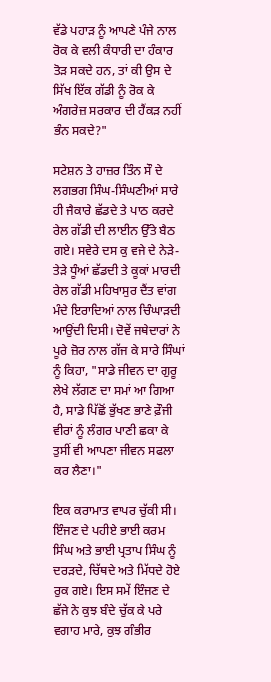ਵੱਡੇ ਪਹਾੜ ਨੂੰ ਆਪਣੇ ਪੰਜੇ ਨਾਲ ਰੋਕ ਕੇ ਵਲੀ ਕੰਧਾਰੀ ਦਾ ਹੰਕਾਰ ਤੋੜ ਸਕਦੇ ਹਨ, ਤਾਂ ਕੀ ਉਸ ਦੇ ਸਿੱਖ ਇੱਕ ਗੱਡੀ ਨੂੰ ਰੋਕ ਕੇ ਅੰਗਰੇਜ਼ ਸਰਕਾਰ ਦੀ ਹੈਂਕੜ ਨਹੀਂ ਭੰਨ ਸਕਦੇ?"

ਸਟੇਸ਼ਨ ਤੇ ਹਾਜ਼ਰ ਤਿੰਨ ਸੌ ਦੇ ਲਗਭਗ ਸਿੰਘ-ਸਿੰਘਣੀਆਂ ਸਾਰੇ ਹੀ ਜੈਕਾਰੇ ਛੱਡਦੇ ਤੇ ਪਾਠ ਕਰਦੇ ਰੇਲ ਗੱਡੀ ਦੀ ਲਾਈਨ ਉੱਤੇ ਬੈਠ ਗਏ। ਸਵੇਰੇ ਦਸ ਕੁ ਵਜੇ ਦੇ ਨੇੜੇ-ਤੇੜੇ ਧੂੰਆਂ ਛੱਡਦੀ ਤੇ ਕੂਕਾਂ ਮਾਰਦੀ ਰੇਲ ਗੱਡੀ ਮਹਿਖਾਸੁਰ ਦੈਂਤ ਵਾਂਗ ਮੰਦੇ ਇਰਾਦਿਆਂ ਨਾਲ ਚਿੰਘਾੜਦੀ ਆਉਂਦੀ ਦਿਸੀ। ਦੋਵੇਂ ਜਥੇਦਾਰਾਂ ਨੇ ਪੂਰੇ ਜ਼ੋਰ ਨਾਲ ਗੱਜ ਕੇ ਸਾਰੇ ਸਿੰਘਾਂ ਨੂੰ ਕਿਹਾ, "ਸਾਡੇ ਜੀਵਨ ਦਾ ਗੁਰੂ ਲੇਖੇ ਲੱਗਣ ਦਾ ਸਮਾਂ ਆ ਗਿਆ ਹੈ, ਸਾਡੇ ਪਿੱਛੋਂ ਭੁੱਖਣ ਭਾਣੇ ਫ਼ੌਜੀ ਵੀਰਾਂ ਨੂੰ ਲੰਗਰ ਪਾਣੀ ਛਕਾ ਕੇ ਤੁਸੀਂ ਵੀ ਆਪਣਾ ਜੀਵਨ ਸਫਲਾ ਕਰ ਲੈਣਾ।"

ਇਕ ਕਰਾਮਾਤ ਵਾਪਰ ਚੁੱਕੀ ਸੀ। ਇੰਜਣ ਦੇ ਪਹੀਏ ਭਾਈ ਕਰਮ ਸਿੰਘ ਅਤੇ ਭਾਈ ਪ੍ਰਤਾਪ ਸਿੰਘ ਨੂੰ ਦਰੜਦੇ, ਚਿੱਥਦੇ ਅਤੇ ਮਿੱਧਦੇ ਹੋਏ ਰੁਕ ਗਏ। ਇਸ ਸਮੇਂ ਇੰਜਣ ਦੇ ਛੱਜੇ ਨੇ ਕੁਝ ਬੰਦੇ ਚੁੱਕ ਕੇ ਪਰੇ ਵਗਾਹ ਮਾਰੇ, ਕੁਝ ਗੰਭੀਰ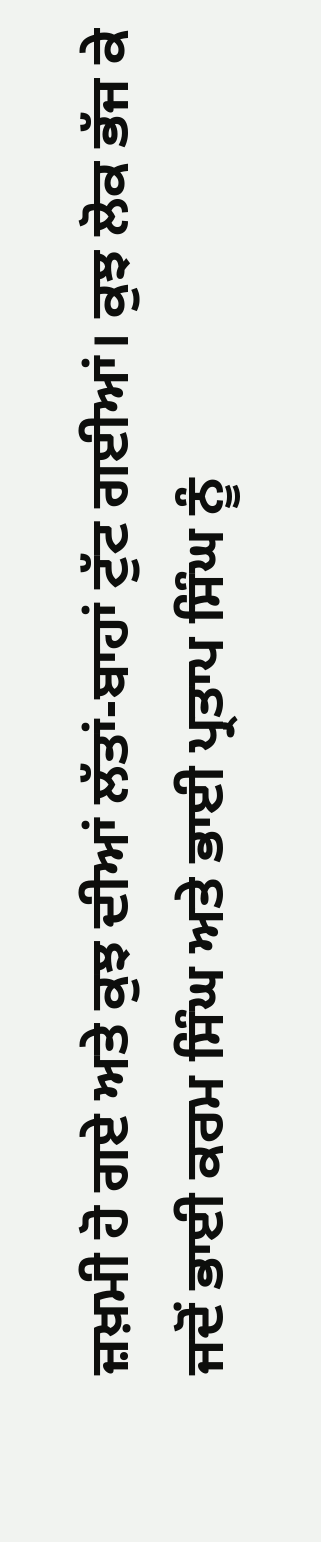ਜ਼ਖ਼ਮੀ ਹੋ ਗਏ ਅਤੇ ਕੁਝ ਦੀਆਂ ਲੱਤਾਂ-ਬਾਹਾਂ ਟੁੱਟ ਗਈਆਂ। ਕੁਝ ਲੋਕ ਭੱਜ ਕੇ ਜਦੋਂ ਭਾਈ ਕਰਮ ਸਿੰਘ ਅਤੇ ਭਾਈ ਪ੍ਰਤਾਪ ਸਿੰਘ ਨੂੰ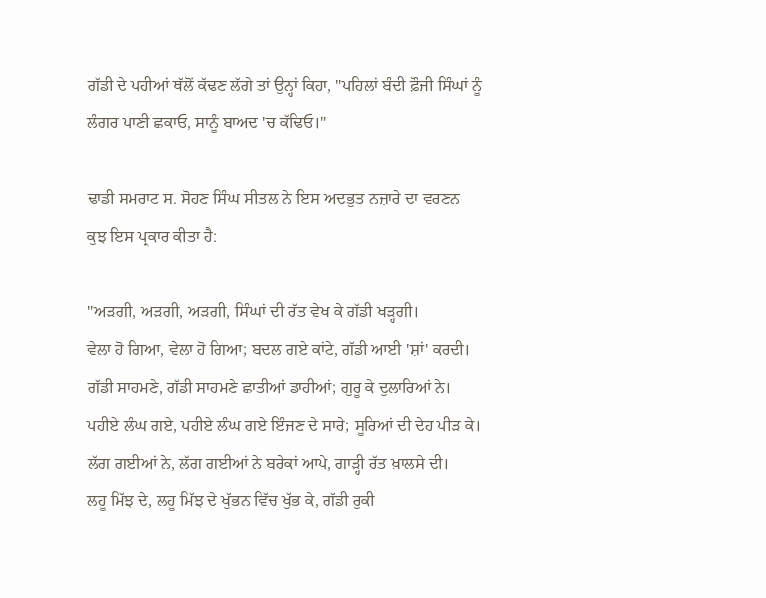ਗੱਡੀ ਦੇ ਪਹੀਆਂ ਥੱਲੋਂ ਕੱਢਣ ਲੱਗੇ ਤਾਂ ਉਨ੍ਹਾਂ ਕਿਹਾ, "ਪਹਿਲਾਂ ਬੰਦੀ ਫ਼ੌਜੀ ਸਿੰਘਾਂ ਨੂੰ ਲੰਗਰ ਪਾਣੀ ਛਕਾਓ, ਸਾਨੂੰ ਬਾਅਦ 'ਚ ਕੱਢਿਓ।"

ਢਾਡੀ ਸਮਰਾਟ ਸ. ਸੋਹਣ ਸਿੰਘ ਸੀਤਲ ਨੇ ਇਸ ਅਦਭੁਤ ਨਜ਼ਾਰੇ ਦਾ ਵਰਣਨ ਕੁਝ ਇਸ ਪ੍ਰਕਾਰ ਕੀਤਾ ਹੈ:

"ਅੜਗੀ, ਅੜਗੀ, ਅੜਗੀ, ਸਿੰਘਾਂ ਦੀ ਰੱਤ ਵੇਖ ਕੇ ਗੱਡੀ ਖੜ੍ਹਗੀ।
ਵੇਲਾ ਹੋ ਗਿਆ, ਵੇਲਾ ਹੋ ਗਿਆ; ਬਦਲ ਗਏ ਕਾਂਟੇ, ਗੱਡੀ ਆਈ 'ਸ਼ਾਂ' ਕਰਦੀ।
ਗੱਡੀ ਸਾਹਮਣੇ, ਗੱਡੀ ਸਾਹਮਣੇ ਛਾਤੀਆਂ ਡਾਹੀਆਂ; ਗੁਰੂ ਕੇ ਦੁਲਾਰਿਆਂ ਨੇ।
ਪਹੀਏ ਲੰਘ ਗਏ, ਪਹੀਏ ਲੰਘ ਗਏ ਇੰਜਣ ਦੇ ਸਾਰੇ; ਸੂਰਿਆਂ ਦੀ ਦੇਹ ਪੀੜ ਕੇ।
ਲੱਗ ਗਈਆਂ ਨੇ, ਲੱਗ ਗਈਆਂ ਨੇ ਬਰੇਕਾਂ ਆਪੇ, ਗਾੜ੍ਹੀ ਰੱਤ ਖ਼ਾਲਸੇ ਦੀ।
ਲਹੂ ਮਿੱਝ ਦੇ, ਲਹੂ ਮਿੱਝ ਦੇ ਖੁੱਭਨ ਵਿੱਚ ਖੁੱਭ ਕੇ, ਗੱਡੀ ਰੁਕੀ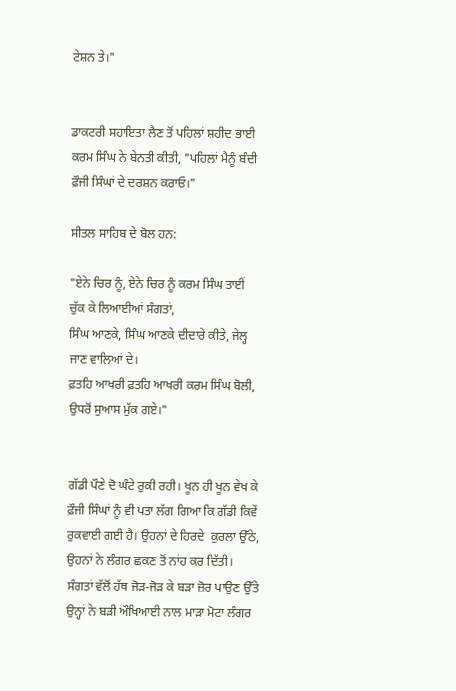ਟੇਸ਼ਨ ਤੇ।"


ਡਾਕਟਰੀ ਸਹਾਇਤਾ ਲੈਣ ਤੋਂ ਪਹਿਲਾਂ ਸ਼ਹੀਦ ਭਾਈ ਕਰਮ ਸਿੰਘ ਨੇ ਬੇਨਤੀ ਕੀਤੀ, "ਪਹਿਲਾਂ ਮੈਨੂੰ ਬੰਦੀ ਫ਼ੌਜੀ ਸਿੰਘਾਂ ਦੇ ਦਰਸ਼ਨ ਕਰਾਓ।"

ਸੀਤਲ ਸਾਹਿਬ ਦੇ ਬੋਲ ਹਨ:

"ਏਨੇ ਚਿਰ ਨੂੰ, ਏਨੇ ਚਿਰ ਨੂੰ ਕਰਮ ਸਿੰਘ ਤਾਈਂ ਚੁੱਕ ਕੇ ਲਿਆਈਆਂ ਸੰਗਤਾਂ,
ਸਿੰਘ ਆਣਕੇ, ਸਿੰਘ ਆਣਕੇ ਦੀਦਾਰੇ ਕੀਤੇ, ਜੇਲ੍ਹ ਜਾਣ ਵਾਲਿਆਂ ਦੇ।
ਫ਼ਤਹਿ ਆਖਰੀ ਫ਼ਤਹਿ ਆਖਰੀ ਕਰਮ ਸਿੰਘ ਬੋਲੀ, ਉਧਰੋਂ ਸੁਆਸ ਮੁੱਕ ਗਏ।"


ਗੱਡੀ ਪੌਣੇ ਦੋ ਘੰਟੇ ਰੁਕੀ ਰਹੀ। ਖੂਨ ਹੀ ਖੂਨ ਵੇਖ ਕੇ ਫ਼ੌਜੀ ਸਿੰਘਾਂ ਨੂੰ ਵੀ ਪਤਾ ਲੱਗ ਗਿਆ ਕਿ ਗੱਡੀ ਕਿਵੇਂ ਰੁਕਵਾਈ ਗਈ ਹੈ। ਉਹਨਾਂ ਦੇ ਹਿਰਦੇ  ਕੁਰਲਾ ਉੱਠੇ, ਉਹਨਾਂ ਨੇ ਲੰਗਰ ਛਕਣ ਤੋਂ ਨਾਂਹ ਕਰ ਦਿੱਤੀ। ਸੰਗਤਾਂ ਵੱਲੋਂ ਹੱਥ ਜੋੜ-ਜੋੜ ਕੇ ਬੜਾ ਜ਼ੋਰ ਪਾਉਣ ਉੱਤੇ ਉਨ੍ਹਾਂ ਨੇ ਬੜੀ ਔਖਿਆਈ ਨਾਲ ਮਾੜਾ ਮੋਟਾ ਲੰਗਰ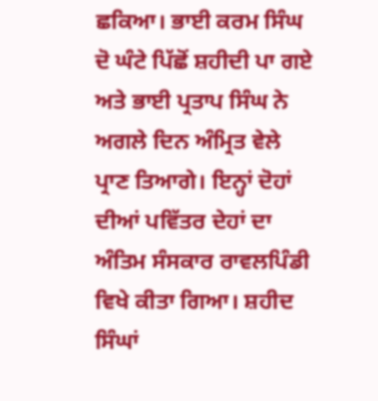ਛਕਿਆ। ਭਾਈ ਕਰਮ ਸਿੰਘ ਦੋ ਘੰਟੇ ਪਿੱਛੋਂ ਸ਼ਹੀਦੀ ਪਾ ਗਏ ਅਤੇ ਭਾਈ ਪ੍ਰਤਾਪ ਸਿੰਘ ਨੇ ਅਗਲੇ ਦਿਨ ਅੰਮ੍ਰਿਤ ਵੇਲੇ ਪ੍ਰਾਣ ਤਿਆਗੇ। ਇਨ੍ਹਾਂ ਦੋਹਾਂ ਦੀਆਂ ਪਵਿੱਤਰ ਦੇਹਾਂ ਦਾ ਅੰਤਿਮ ਸੰਸਕਾਰ ਰਾਵਲਪਿੰਡੀ ਵਿਖੇ ਕੀਤਾ ਗਿਆ। ਸ਼ਹੀਦ ਸਿੰਘਾਂ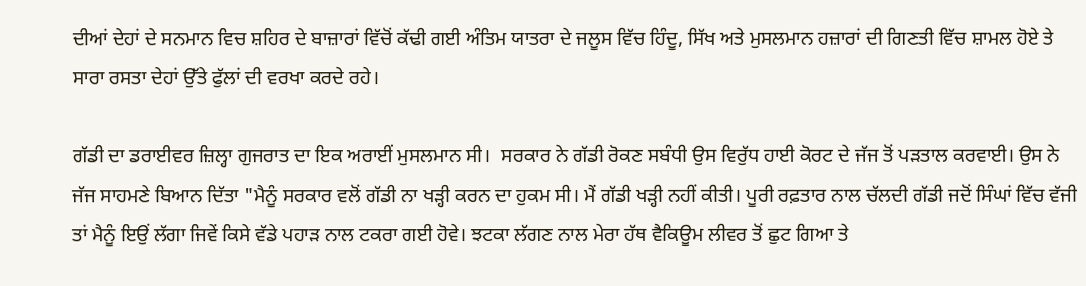ਦੀਆਂ ਦੇਹਾਂ ਦੇ ਸਨਮਾਨ ਵਿਚ ਸ਼ਹਿਰ ਦੇ ਬਾਜ਼ਾਰਾਂ ਵਿੱਚੋਂ ਕੱਢੀ ਗਈ ਅੰਤਿਮ ਯਾਤਰਾ ਦੇ ਜਲੂਸ ਵਿੱਚ ਹਿੰਦੂ, ਸਿੱਖ ਅਤੇ ਮੁਸਲਮਾਨ ਹਜ਼ਾਰਾਂ ਦੀ ਗਿਣਤੀ ਵਿੱਚ ਸ਼ਾਮਲ ਹੋਏ ਤੇ ਸਾਰਾ ਰਸਤਾ ਦੇਹਾਂ ਉੱਤੇ ਫੁੱਲਾਂ ਦੀ ਵਰਖਾ ਕਰਦੇ ਰਹੇ।

ਗੱਡੀ ਦਾ ਡਰਾਈਵਰ ਜ਼ਿਲ੍ਹਾ ਗੁਜਰਾਤ ਦਾ ਇਕ ਅਰਾਈਂ ਮੁਸਲਮਾਨ ਸੀ।  ਸਰਕਾਰ ਨੇ ਗੱਡੀ ਰੋਕਣ ਸਬੰਧੀ ਉਸ ਵਿਰੁੱਧ ਹਾਈ ਕੋਰਟ ਦੇ ਜੱਜ ਤੋਂ ਪੜਤਾਲ ਕਰਵਾਈ। ਉਸ ਨੇ ਜੱਜ ਸਾਹਮਣੇ ਬਿਆਨ ਦਿੱਤਾ "ਮੈਨੂੰ ਸਰਕਾਰ ਵਲੋਂ ਗੱਡੀ ਨਾ ਖੜ੍ਹੀ ਕਰਨ ਦਾ ਹੁਕਮ ਸੀ। ਮੈਂ ਗੱਡੀ ਖੜ੍ਹੀ ਨਹੀਂ ਕੀਤੀ। ਪੂਰੀ ਰਫ਼ਤਾਰ ਨਾਲ ਚੱਲਦੀ ਗੱਡੀ ਜਦੋਂ ਸਿੰਘਾਂ ਵਿੱਚ ਵੱਜੀ ਤਾਂ ਮੈਨੂੰ ਇਉਂ ਲੱਗਾ ਜਿਵੇਂ ਕਿਸੇ ਵੱਡੇ ਪਹਾੜ ਨਾਲ ਟਕਰਾ ਗਈ ਹੋਵੇ। ਝਟਕਾ ਲੱਗਣ ਨਾਲ ਮੇਰਾ ਹੱਥ ਵੈਕਿਊਮ ਲੀਵਰ ਤੋਂ ਛੁਟ ਗਿਆ ਤੇ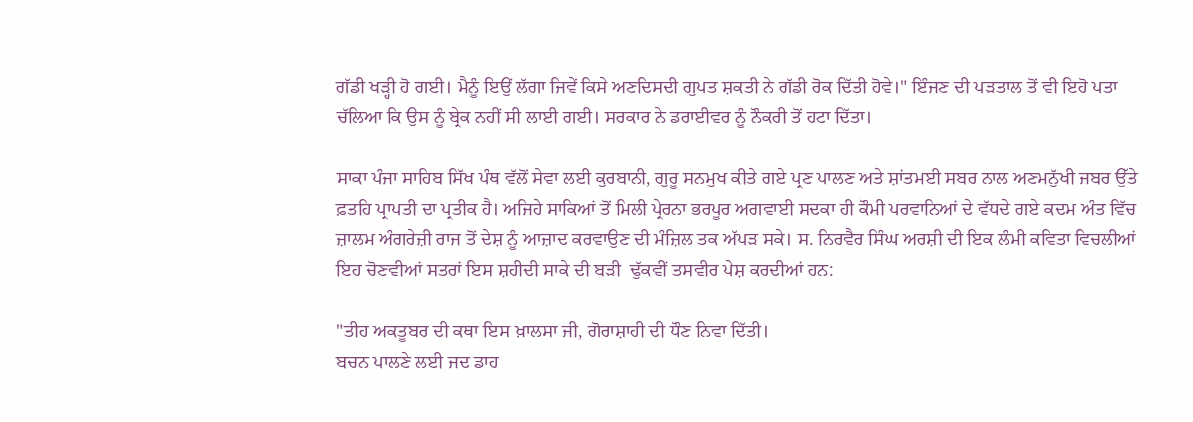ਗੱਡੀ ਖੜ੍ਹੀ ਹੋ ਗਈ। ਮੈਨੂੰ ਇਉਂ ਲੱਗਾ ਜਿਵੇਂ ਕਿਸੇ ਅਣਦਿਸਦੀ ਗੁਪਤ ਸ਼ਕਤੀ ਨੇ ਗੱਡੀ ਰੋਕ ਦਿੱਤੀ ਹੋਵੇ।" ਇੰਜਣ ਦੀ ਪੜਤਾਲ ਤੋਂ ਵੀ ਇਹੋ ਪਤਾ ਚੱਲਿਆ ਕਿ ਉਸ ਨੂੰ ਬ੍ਰੇਕ ਨਹੀਂ ਸੀ ਲਾਈ ਗਈ। ਸਰਕਾਰ ਨੇ ਡਰਾਈਵਰ ਨੂੰ ਨੌਕਰੀ ਤੋਂ ਹਟਾ ਦਿੱਤਾ।

ਸਾਕਾ ਪੰਜਾ ਸਾਹਿਬ ਸਿੱਖ ਪੰਥ ਵੱਲੋਂ ਸੇਵਾ ਲਈ ਕੁਰਬਾਨੀ, ਗੁਰੂ ਸਨਮੁਖ ਕੀਤੇ ਗਏ ਪ੍ਰਣ ਪਾਲਣ ਅਤੇ ਸ਼ਾਂਤਮਈ ਸਬਰ ਨਾਲ ਅਣਮਨੁੱਖੀ ਜਬਰ ਉੱਤੇ ਫ਼ਤਹਿ ਪ੍ਰਾਪਤੀ ਦਾ ਪ੍ਰਤੀਕ ਹੈ। ਅਜਿਹੇ ਸਾਕਿਆਂ ਤੋਂ ਮਿਲੀ ਪ੍ਰੇਰਨਾ ਭਰਪੂਰ ਅਗਵਾਈ ਸਦਕਾ ਹੀ ਕੌਮੀ ਪਰਵਾਨਿਆਂ ਦੇ ਵੱਧਦੇ ਗਏ ਕਦਮ ਅੰਤ ਵਿੱਚ ਜ਼ਾਲਮ ਅੰਗਰੇਜ਼ੀ ਰਾਜ ਤੋਂ ਦੇਸ਼ ਨੂੰ ਆਜ਼ਾਦ ਕਰਵਾਉਣ ਦੀ ਮੰਜ਼ਿਲ ਤਕ ਅੱਪੜ ਸਕੇ। ਸ. ਨਿਰਵੈਰ ਸਿੰਘ ਅਰਸ਼ੀ ਦੀ ਇਕ ਲੰਮੀ ਕਵਿਤਾ ਵਿਚਲੀਆਂ ਇਹ ਚੋਣਵੀਆਂ ਸਤਰਾਂ ਇਸ ਸ਼ਹੀਦੀ ਸਾਕੇ ਦੀ ਬੜੀ  ਢੁੱਕਵੀਂ ਤਸਵੀਰ ਪੇਸ਼ ਕਰਦੀਆਂ ਹਨ:

"ਤੀਹ ਅਕਤੂਬਰ ਦੀ ਕਥਾ ਇਸ ਖ਼ਾਲਸਾ ਜੀ, ਗੋਰਾਸ਼ਾਹੀ ਦੀ ਧੌਣ ਨਿਵਾ ਦਿੱਤੀ।
ਬਚਨ ਪਾਲਣੇ ਲਈ ਜਦ ਡਾਹ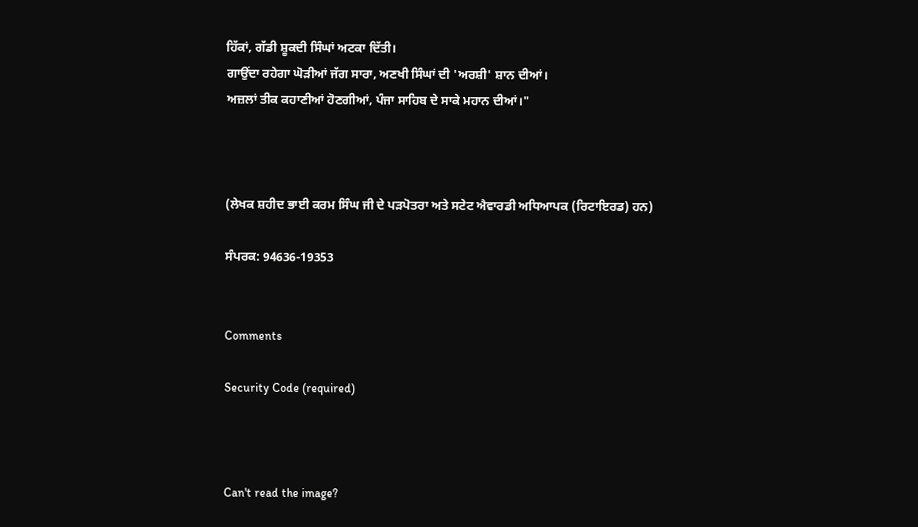ਹਿੱਕਾਂ, ਗੱਡੀ ਸ਼ੂਕਦੀ ਸਿੰਘਾਂ ਅਟਕਾ ਦਿੱਤੀ।
ਗਾਉਂਦਾ ਰਹੇਗਾ ਘੋੜੀਆਂ ਜੱਗ ਸਾਰਾ, ਅਣਖੀ ਸਿੰਘਾਂ ਦੀ 'ਅਰਸ਼ੀ' ਸ਼ਾਨ ਦੀਆਂ।
ਅਜ਼ਲਾਂ ਤੀਕ ਕਹਾਣੀਆਂ ਹੋਣਗੀਆਂ, ਪੰਜਾ ਸਾਹਿਬ ਦੇ ਸਾਕੇ ਮਹਾਨ ਦੀਆਂ।"



(ਲੇਖਕ ਸ਼ਹੀਦ ਭਾਈ ਕਰਮ ਸਿੰਘ ਜੀ ਦੇ ਪੜਪੋਤਰਾ ਅਤੇ ਸਟੇਟ ਐਵਾਰਡੀ ਅਧਿਆਪਕ (ਰਿਟਾਇਰਡ) ਹਨ)

ਸੰਪਰਕ: 94636-19353


Comments

Security Code (required)



Can't read the image?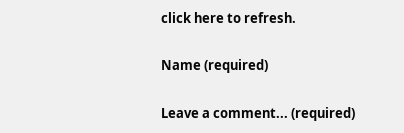click here to refresh.

Name (required)

Leave a comment... (required)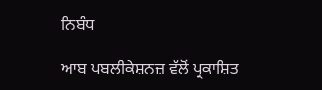ਨਿਬੰਧ

ਆਬ ਪਬਲੀਕੇਸ਼ਨਜ਼ ਵੱਲੋਂ ਪ੍ਰਕਾਸ਼ਿਤ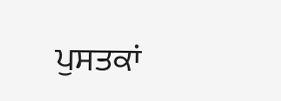ਪੁਸਤਕਾਂ